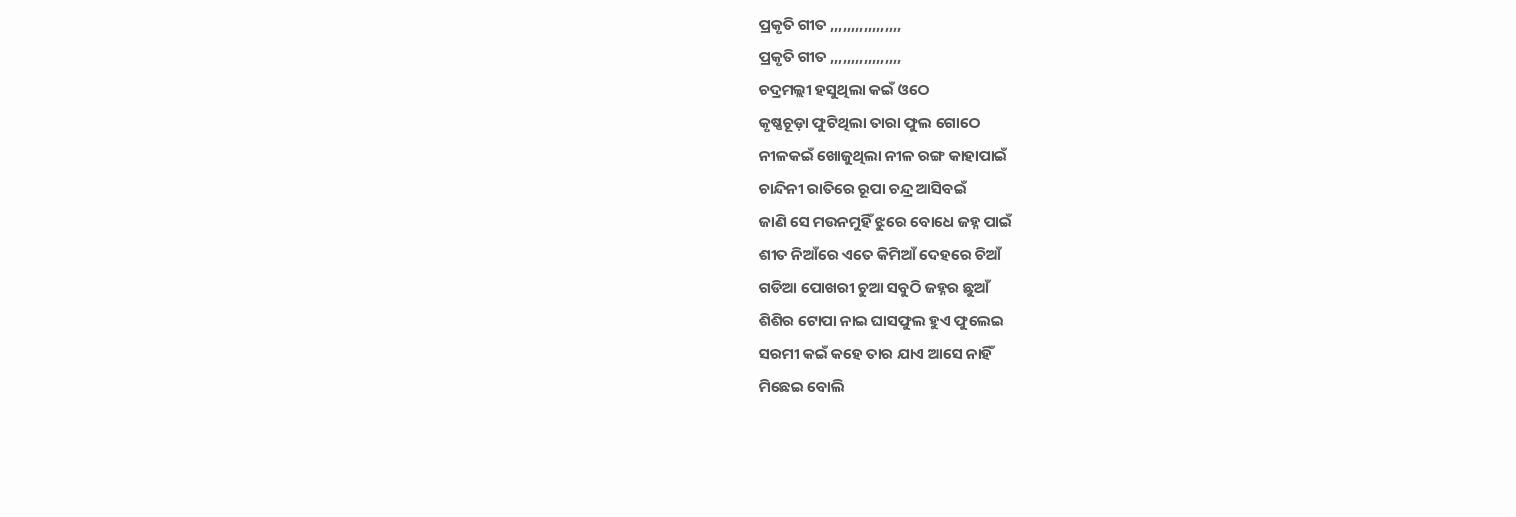ପ୍ରକୃତି ଗୀତ ,,,,,,,,,,,,,,,,,
ପ୍ରକୃତି ଗୀତ ,,,,,,,,,,,,,,,,,
ଚଦ୍ରମଲ୍ଲୀ ହସୁଥିଲା କଇଁ ଓଠେ
କୃଷ୍ଣଚୂଡ଼ା ଫୁଟିଥିଲା ତାରା ଫୁଲ ଗୋଠେ
ନୀଳକଇଁ ଖୋଜୁଥିଲା ନୀଳ ରଙ୍ଗ କାହାପାଇଁ
ଚାନ୍ଦିନୀ ରାତିରେ ରୂପା ଚନ୍ଦ୍ର ଆସିବଇଁ
ଜାଣି ସେ ମଉନମୁହିଁ ଝୁରେ ବୋଧେ ଜହ୍ନ ପାଇଁ
ଶୀତ ନିଆଁରେ ଏତେ କିମିଆଁ ଦେହରେ ଚିଆଁ
ଗଡିଆ ପୋଖରୀ ଚୁଆ ସବୁଠି ଜହ୍ନର ଛୁଆଁ
ଶିଶିର ଟୋପା ନାଇ ଘାସଫୁଲ ହୁଏ ଫୁଲେଇ
ସରମୀ କଇଁ କହେ ତାର ଯାଏ ଆସେ ନାହିଁ
ମିଛେଇ ବୋଲି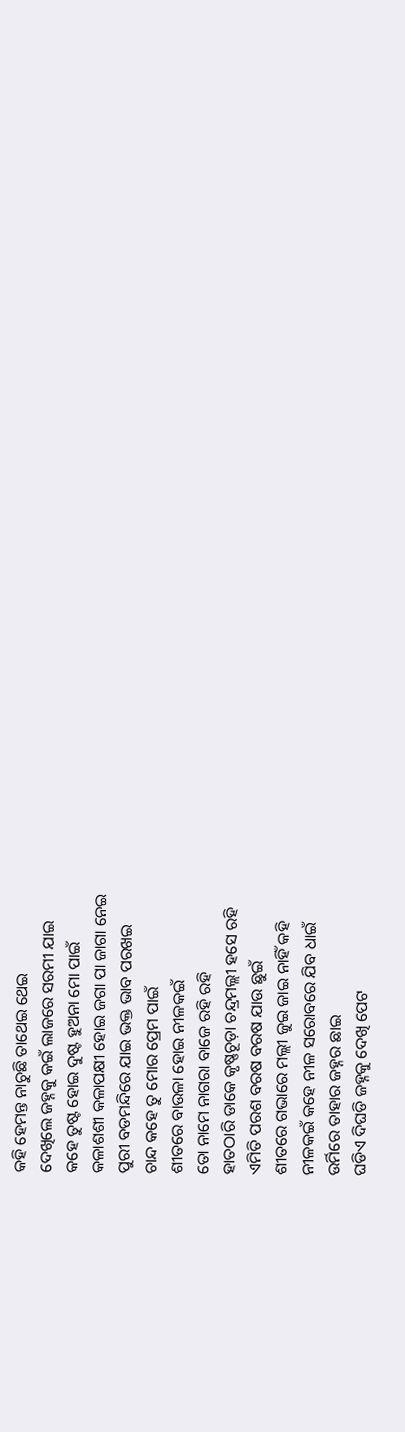କହି ହେମନ୍ତ ନାଚୁଛି ତାଥେଇ ଥେଇ
ଦେଖିଲେ ଜହ୍ନକୁ କଇଁ ଲାଜରେ ସରମୀ ଯାଇ
କହେ ତୁଷ୍ଟ ହୋଇ ଦୁଷ୍ଟ ହୁଅନା ମୋ ପାଇଁ
କଳାଶଶୀ କଳାପକ୍ଷୀ ହୋଇ ଜଗା ପା ଜାଗା ନେଇ
ପୁରୀ ବଡମନ୍ଦିରେ ଯାଇ ଭକ୍ତ ଭାବ ପରଖଇ
ଚାନ୍ଦ କହେ ତୁ ମୋର ପ୍ରେମ ପାଇଁ
ଶୀତରେ ବାଉଳା ହୋଇ ନୀଳକଇଁ
ତୋ ନାମେ ନାଗରା ବାଜେ ରହି ରହି
ହାତଠାରି ଡାକେ କୃଷ୍ଣଚୂଡ଼ା ଚନ୍ଦ୍ରମଲ୍ଲୀ ହସେ ରହି
ଏମିତି ପରଶ ବରଷ ବରଷ ଯାଉ ଛୁଇଁ
ଶୀତରେ ଗଭାରେ ମଲ୍ଲୀ ଜୁଇ ଜାଇ ନାହିଁ କହି
ନୀଳକଇଁ କହେ ନୀଳ ସରୋବରେ ଯିବ ଧାଇଁ
ଉର୍ମିରେ ତାହାର ଜହ୍ନର ଛାଇ
ଘଡିଏ ଦିଘଡି ଜହ୍ନକୁ ଦେଖି ପେଟ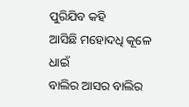ପୁରିଯିବ କହି
ଆସିଛି ମହୋଦଧି କୂଳେ ଧାଇଁ
ବାଲିର ଆସର ବାଲିର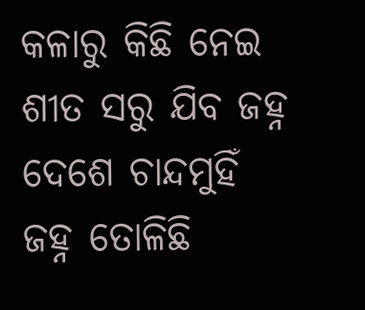କଳାରୁ କିଛି ନେଇ
ଶୀତ ସରୁ ଯିବ ଜହ୍ନ ଦେଶେ ଚାନ୍ଦମୁହିଁ
ଜହ୍ନ ତୋଳିଛି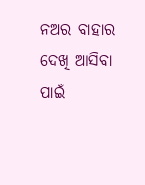ନଅର ବାହାର ଦେଖି ଆସିବା ପାଇଁ